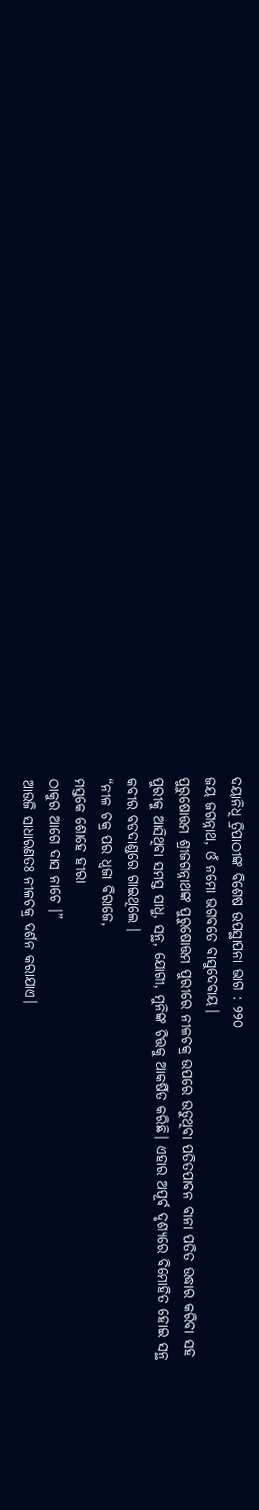ଦୟାନିଧି ତ୍ରିପାଠୀଙ୍କ ବିଶେଷ ଉପସ୍ଥାପନା ଭାଗ : ୨୨୦
ଜୟ ଜଗନ୍ନାଥ, ଓଁ ନମୋ ଭଗବତେ ବାସୁଦେବାୟ।
ପୁରୁଷୋତ୍ତମ ଶ୍ରୀଜଗନ୍ନାଥଙ୍କ ପୁରୁଷୋତ୍ତମ ପୁରୀରେ ନୀଳଚକ୍ର ଉପରେ ଉଡୁଥିବା ପତିତପାବନ ବାନା ପତିତ ଉଦ୍ଧାର କରିବା ସହ ପୁରୀକୁ ଆସିଥିବା ସମସ୍ତ ସାଧୁ, ସନ୍ଥ, ଯୋଗୀ, ମୁନିଙ୍କ ଚିତ୍ତକୁ ଆକର୍ଷିତ କରିଛି। ଏହାର ଅପୂର୍ଵ ଦୃଶ୍ୟରେ ବିମୋହିତ ହୋଇ ସନ୍ଥ କବୀର ବଡଦାଣ୍ଡରେ ଗାଇଥିଲେ ।
“ନୀଳ ଚକ୍ର ପର ଧ୍ବଜା ବିରାଜେ,
ମସ୍ତକେ ଶୋହେ ହୀରା
ଠାକୁର ଆଗେ ଦାସ ନାଚେ ।”
ଆଉଜି ସାଧାରଣତଃ ନୀଳଚକ୍ର ଦର୍ଶନ କରାଯାଏ।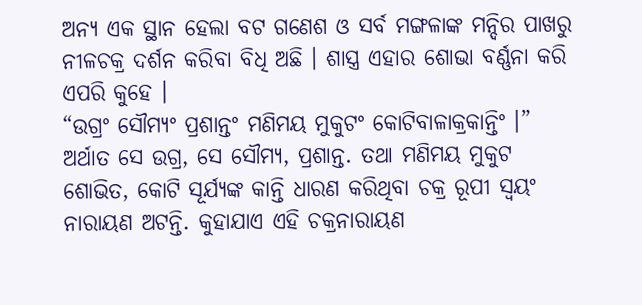ଅନ୍ୟ ଏକ ସ୍ଥାନ ହେଲା ବଟ ଗଣେଶ ଓ ସର୍ବ ମଙ୍ଗଳାଙ୍କ ମନ୍ଦିର ପାଖରୁ ନୀଳଚକ୍ର ଦର୍ଶନ କରିବା ବିଧି ଅଛି । ଶାସ୍ତ୍ର ଏହାର ଶୋଭା ବର୍ଣ୍ଣନା କରି ଏପରି କୁହେ ।
“ଉଗ୍ରଂ ସୌମ୍ୟଂ ପ୍ରଶାନ୍ତଂ ମଣିମୟ ମୁକୁଟଂ କୋଟିବାଳାକ୍ରକାନ୍ତିଂ ।” ଅର୍ଥାତ ସେ ଉଗ୍ର, ସେ ସୌମ୍ୟ, ପ୍ରଶାନ୍ତ. ତଥା ମଣିମୟ ମୁକୁଟ ଶୋଭିତ, କୋଟି ସୂର୍ଯ୍ୟଙ୍କ କାନ୍ତି ଧାରଣ କରିଥିବା ଚକ୍ର ରୂପୀ ସ୍ୱୟଂ ନାରାୟଣ ଅଟନ୍ତି. କୁହାଯାଏ ଏହି ଚକ୍ରନାରାୟଣ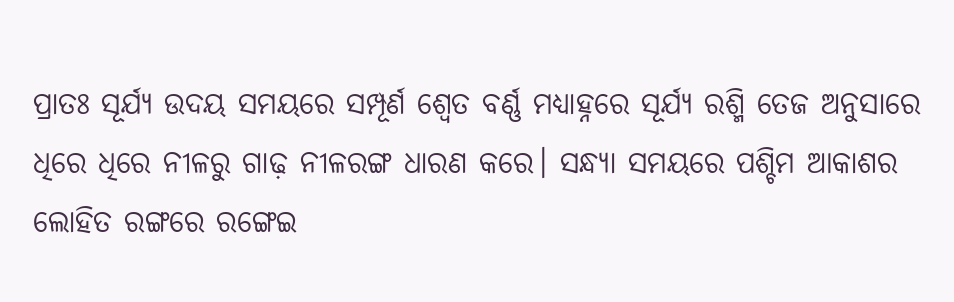ପ୍ରାତଃ ସୂର୍ଯ୍ୟ ଉଦୟ ସମୟରେ ସମ୍ପୂର୍ଣ ଶ୍ୱେତ ବର୍ଣ୍ଣ ମଧ୍ୟାହ୍ନରେ ସୂର୍ଯ୍ୟ ରଶ୍ମି ତେଜ ଅନୁସାରେ ଧିରେ ଧିରେ ନୀଳରୁ ଗାଢ଼ ନୀଳରଙ୍ଗ ଧାରଣ କରେ। ସନ୍ଧ୍ୟା ସମୟରେ ପଶ୍ଚିମ ଆକାଶର ଲୋହିତ ରଙ୍ଗରେ ରଙ୍ଗେଇ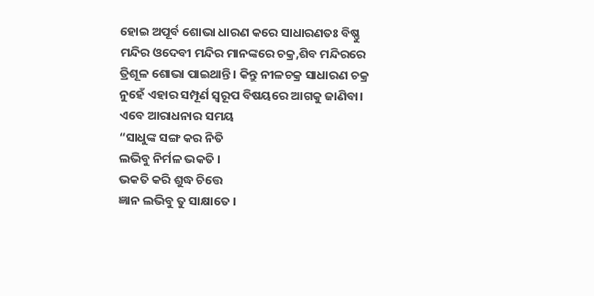ହୋଇ ଅପୂର୍ବ ଶୋଭା ଧାରଣ କରେ ସାଧାରଣତଃ ବିଷ୍ଣୁ ମନ୍ଦିର ଓଦେବୀ ମନ୍ଦିର ମାନଙ୍କରେ ଚକ୍ର,ଶିବ ମନ୍ଦିରରେ ତ୍ରିଶୂଳ ଶୋଭା ପାଇଥାନ୍ତି । କିନ୍ତୁ ନୀଳଚକ୍ର ସାଧାରଣ ଚକ୍ର ନୁହେଁ ଏହାର ସମ୍ପୂର୍ଣ ସ୍ୱରୂପ ବିଷୟରେ ଆଗକୁ ଜାଣିବା। ଏବେ ଆରାଧନାର ସମୟ
“ସାଧୁଙ୍କ ସଙ୍ଗ କର ନିତି
ଲଭିବୁ ନିର୍ମଳ ଭକତି ।
ଭକତି କରି ଶୁଦ୍ଧ ଚିତ୍ତେ
ଜ୍ଞାନ ଲଭିବୁ ତୁ ସାକ୍ଷାତେ ।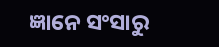ଜ୍ଞାନେ ସଂସାରୁ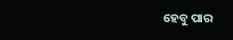ହେବୁ ପାର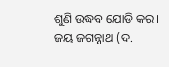ଶୁଣି ଉଦ୍ଧବ ଯୋଡି କର।
ଜୟ ଜଗନ୍ନାଥ (ଦ.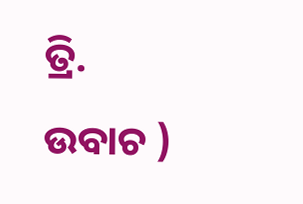ତ୍ରି. ଉବାଚ )